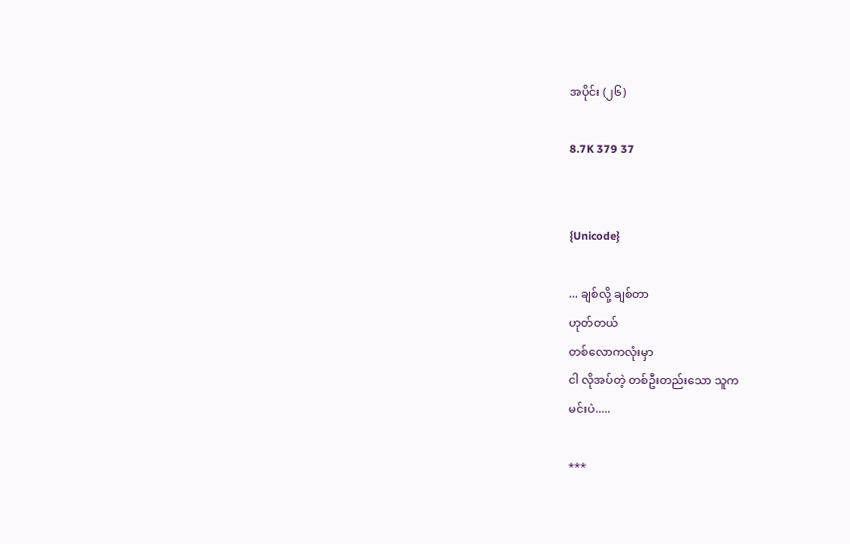အပိုင်း (၂၆)

8.7K 379 37


{Unicode}

... ချစ်လို့ ချစ်တာ
ဟုတ်တယ်
တစ်လောကလုံးမှာ
ငါ လိုအပ်တဲ့ တစ်ဦးတည်းသော သူက
မင်းပဲ.....

***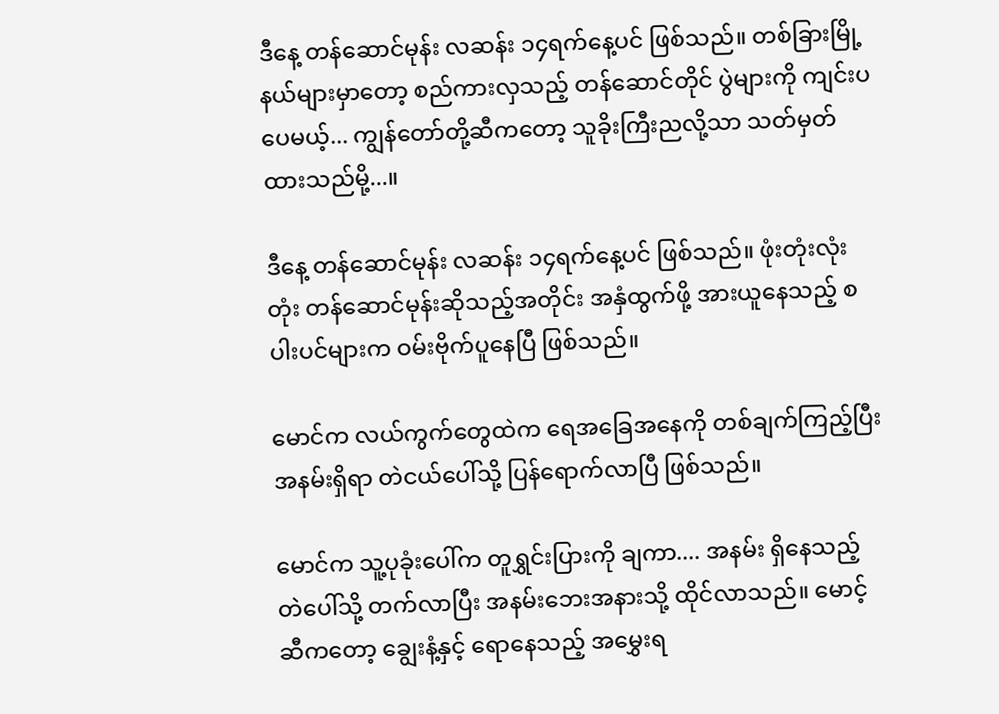ဒီနေ့ တန်ဆောင်မုန်း လဆန်း ၁၄ရက်နေ့ပင် ဖြစ်သည်။ တစ်ခြားမြို့နယ်များမှာတော့ စည်ကားလှသည့် တန်ဆောင်တိုင် ပွဲများကို ကျင်းပပေမယ့်... ကျွန်တော်တို့ဆီကတော့ သူခိုးကြီးညလို့သာ သတ်မှတ်ထားသည်မို့...။

ဒီနေ့ တန်ဆောင်မုန်း လဆန်း ၁၄ရက်နေ့ပင် ဖြစ်သည်။ ဖုံးတုံးလုံးတုံး တန်ဆောင်မုန်းဆိုသည့်အတိုင်း အနှံထွက်ဖို့ အားယူနေသည့် စပါးပင်များက ဝမ်းဗိုက်ပူနေပြီ ဖြစ်သည်။

မောင်က လယ်ကွက်တွေထဲက ရေအခြေအနေကို တစ်ချက်ကြည့်ပြီး အနမ်းရှိရာ တဲငယ်ပေါ်သို့ ပြန်ရောက်လာပြီ ဖြစ်သည်။

မောင်က သူ့ပုခုံးပေါ်က တူရွှင်းပြားကို ချကာ.... အနမ်း ရှိနေသည့် တဲပေါ်သို့ တက်လာပြီး အနမ်းဘေးအနားသို့ ထိုင်လာသည်။ မောင့်ဆီကတော့ ချွေးနံ့နှင့် ရောနေသည့် အမွှေးရ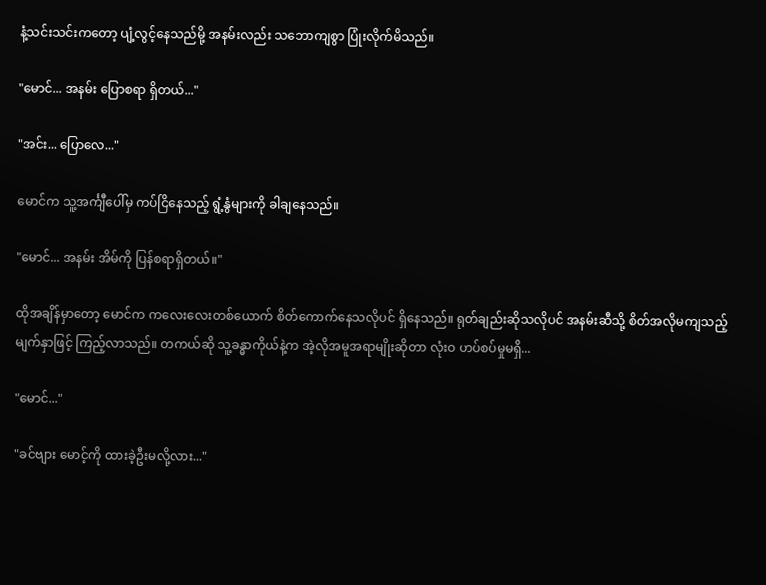နံ့သင်းသင်းကတော့ ပျံ့လွင့်နေသည်မို့ အနမ်းလည်း သဘောကျစွာ ပြုံးလိုက်မိသည်။

"မောင်... အနမ်း ပြောစရာ ရှိတယ်..."

"အင်း... ပြောလေ..."

မောင်က သူ့အင်္ကျီပေါ်မှ ကပ်ငြိနေသည့် ရွံ့နွံများကို ခါချနေသည်။

"မောင်... အနမ်း အိမ်ကို ပြန်စရာရှိတယ်။"

ထိုအချိန်မှာတော့ မောင်က ကလေးလေးတစ်ယောက် စိတ်ကောက်နေသလိုပင် ရှိနေသည်။ ရုတ်ချည်းဆိုသလိုပင် အနမ်းဆီသို့ စိတ်အလိုမကျသည့် မျက်နှာဖြင့် ကြည့်လာသည်။ တကယ်ဆို သူ့ခန္ဓာကိုယ်နဲ့က အဲ့လိုအမူအရာမျိုးဆိုတာ လုံးဝ ဟပ်စပ်မှုမရှိ...

"မောင်..."

"ခင်ဗျား မောင့်ကို ထားခဲ့ဦးမလို့လား..."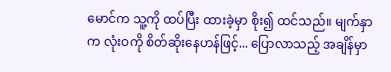မောင်က သူ့ကို ထပ်ပြီး ထားခဲ့မှာ စိုး၍ ထင်သည်။ မျက်နှာက လုံးဝကို စိတ်ဆိုးနေဟန်ဖြင့်... ပြောလာသည့် အချိန်မှာ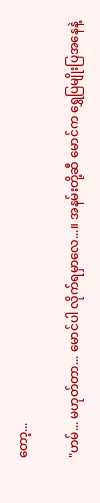တော့...

"ဟမ်... မဟုတ်တာ... မောင်ပါ လိုက်ရမှာလေ...။ အနမ်းတို့ဆီ မောင်က ရွှေပြမျိုးပြအနေနဲ့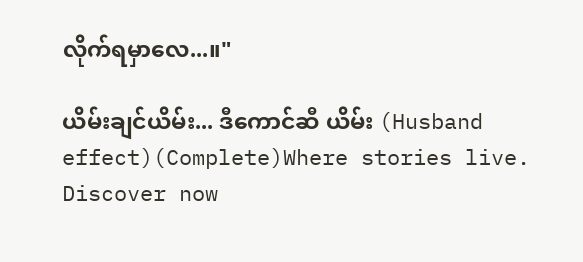လိုက်ရမှာလေ...။"

ယိမ်းချင်ယိမ်း... ဒီကောင်ဆီ ယိမ်း (Husband effect)(Complete)Where stories live. Discover now